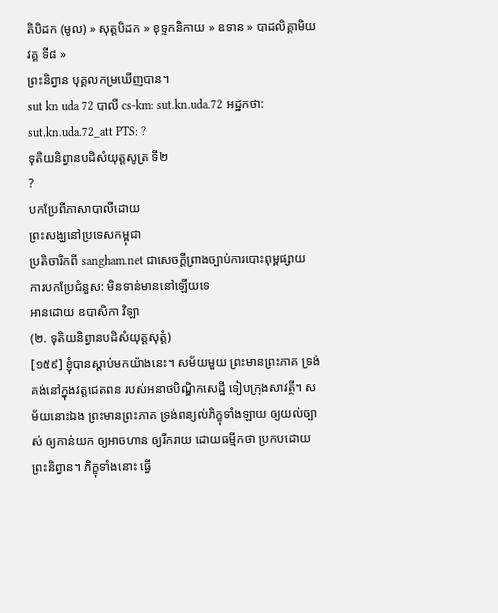តិបិដក (មូល) » សុត្តបិដក » ខុទ្ទកនិកាយ » ឧទាន » បាដលិគ្គាមិយវគ្គ ទី៨ »
ព្រះនិព្វាន បុគ្គលកម្រឃើញបាន។
sut kn uda 72 បាលី cs-km: sut.kn.uda.72 អដ្ឋកថា: sut.kn.uda.72_att PTS: ?
ទុតិយនិព្វានបដិសំយុត្តសូត្រ ទី២
?
បកប្រែពីភាសាបាលីដោយ
ព្រះសង្ឃនៅប្រទេសកម្ពុជា
ប្រតិចារិកពី sangham.net ជាសេចក្តីព្រាងច្បាប់ការបោះពុម្ពផ្សាយ
ការបកប្រែជំនួស: មិនទាន់មាននៅឡើយទេ
អានដោយ ឧបាសិកា វិឡា
(២. ទុតិយនិព្វានបដិសំយុត្តសុត្តំ)
[១៥៩] ខ្ញុំបានស្តាប់មកយ៉ាងនេះ។ សម័យមួយ ព្រះមានព្រះភាគ ទ្រង់គង់នៅក្នុងវត្តជេតពន របស់អនាថបិណ្ឌិកសេដ្ឋី ទៀបក្រុងសាវត្ថី។ សម័យនោះឯង ព្រះមានព្រះភាគ ទ្រង់ពន្យល់ភិក្ខុទាំងឡាយ ឲ្យយល់ច្បាស់ ឲ្យកាន់យក ឲ្យអាចហាន ឲ្យរីករាយ ដោយធម្មីកថា ប្រកបដោយព្រះនិព្វាន។ ភិក្ខុទាំងនោះ ធ្វើ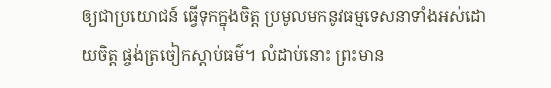ឲ្យជាប្រយោជន៍ ធ្វើទុកក្នុងចិត្ត ប្រមូលមកនូវធម្មទេសនាទាំងអស់ដោយចិត្ត ផ្ចង់ត្រចៀកស្តាប់ធម៌។ លំដាប់នោះ ព្រះមាន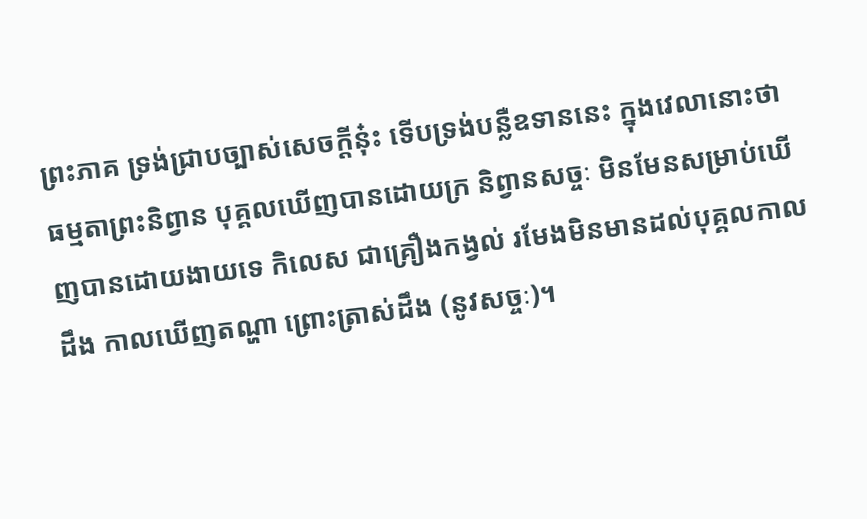ព្រះភាគ ទ្រង់ជ្រាបច្បាស់សេចក្តីនុ៎ះ ទើបទ្រង់បន្លឺឧទាននេះ ក្នុងវេលានោះថា
ធម្មតាព្រះនិព្វាន បុគ្គលឃើញបានដោយក្រ និព្វានសច្ចៈ មិនមែនសម្រាប់ឃើញបានដោយងាយទេ កិលេស ជាគ្រឿងកង្វល់ រមែងមិនមានដល់បុគ្គលកាលដឹង កាលឃើញតណ្ហា ព្រោះត្រាស់ដឹង (នូវសច្ចៈ)។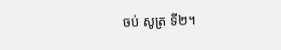ចប់ សូត្រ ទី២។